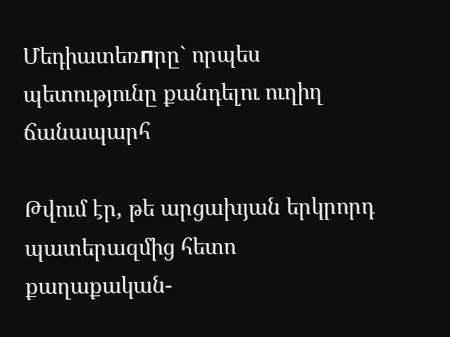Մեդիատեռпրը` որպես պետությունը քանդելու ուղիղ ճանապարհ

Թվում էր, թե արցախյան երկրորդ պատերազմից հետո քաղաքական-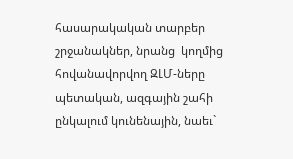հասարակական տարբեր  շրջանակներ, նրանց  կողմից հովանավորվող ԶԼՄ-ները պետական, ազգային շահի ընկալում կունենային, նաեւ`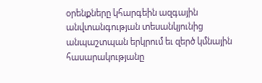օրենքները կհարգեին ազգային անվտանգության տեսանկյունից անպաշտպան երկրում եւ զերծ կմնային հասարակությանը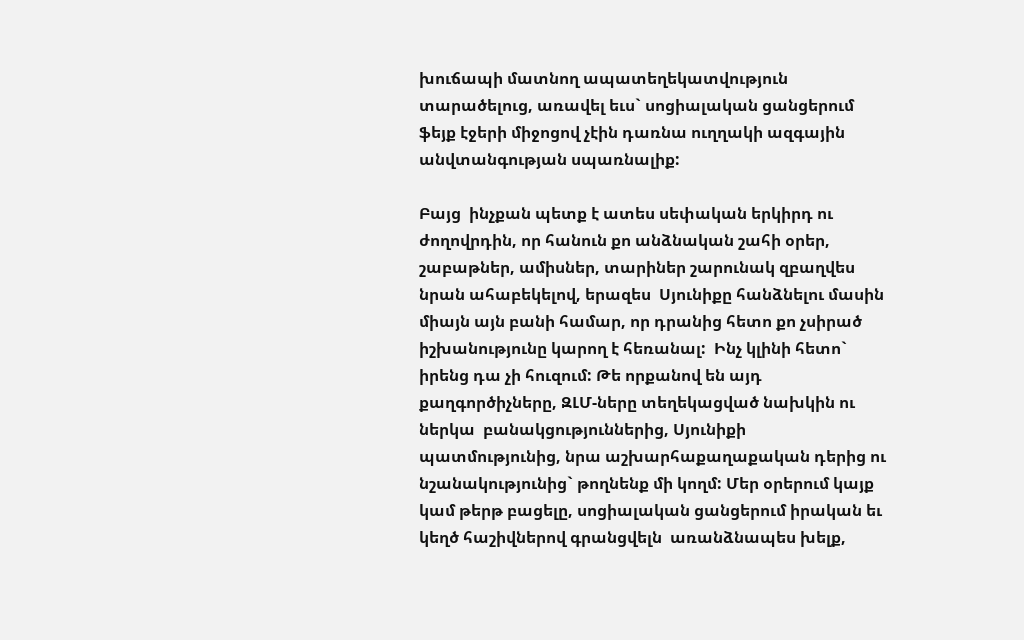խուճապի մատնող ապատեղեկատվություն տարածելուց, առավել եւս` սոցիալական ցանցերում ֆեյք էջերի միջոցով չէին դառնա ուղղակի ազգային անվտանգության սպառնալիք:

Բայց  ինչքան պետք է ատես սեփական երկիրդ ու ժողովրդին, որ հանուն քո անձնական շահի օրեր, շաբաթներ, ամիսներ, տարիներ շարունակ զբաղվես նրան ահաբեկելով, երազես  Սյունիքը հանձնելու մասին միայն այն բանի համար, որ դրանից հետո քո չսիրած իշխանությունը կարող է հեռանալ:  Ինչ կլինի հետո` իրենց դա չի հուզում: Թե որքանով են այդ քաղգործիչները, ԶԼՄ-ները տեղեկացված նախկին ու ներկա  բանակցություններից, Սյունիքի պատմությունից, նրա աշխարհաքաղաքական դերից ու նշանակությունից` թողնենք մի կողմ: Մեր օրերում կայք կամ թերթ բացելը, սոցիալական ցանցերում իրական եւ կեղծ հաշիվներով գրանցվելն  առանձնապես խելք,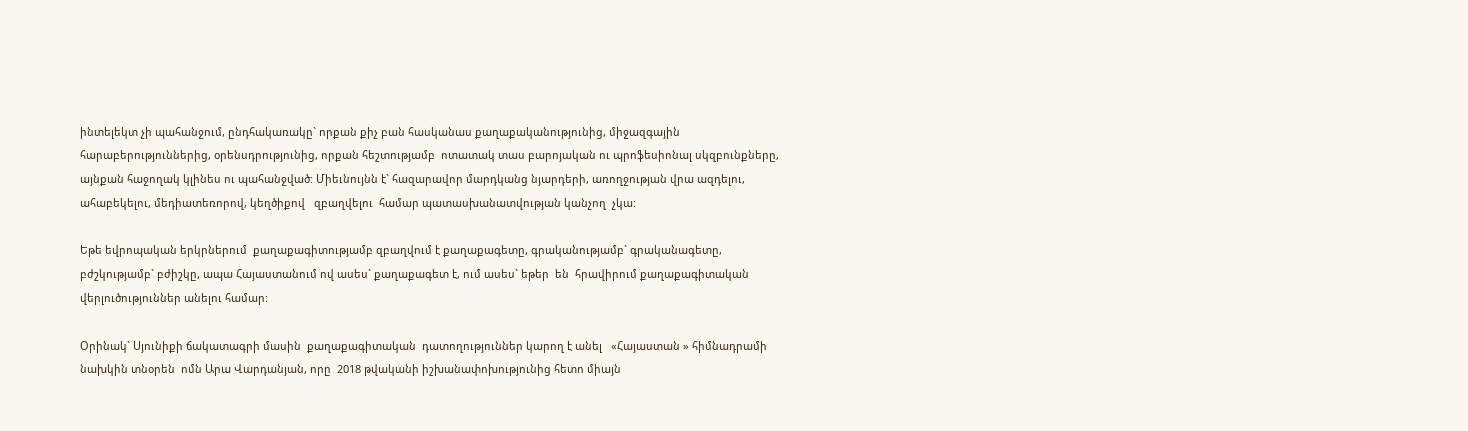ինտելեկտ չի պահանջում, ընդհակառակը` որքան քիչ բան հասկանաս քաղաքականությունից, միջազգային հարաբերություններից, օրենսդրությունից, որքան հեշտությամբ  ոտատակ տաս բարոյական ու պրոֆեսիոնալ սկզբունքները, այնքան հաջողակ կլինես ու պահանջված: Միեւնույնն է` հազարավոր մարդկանց նյարդերի, առողջության վրա ազդելու, ահաբեկելու, մեդիատեռորով, կեղծիքով   զբաղվելու  համար պատասխանատվության կանչող  չկա:

Եթե եվրոպական երկրներում  քաղաքագիտությամբ զբաղվում է քաղաքագետը, գրականությամբ` գրականագետը, բժշկությամբ` բժիշկը, ապա Հայաստանում ով ասես` քաղաքագետ է, ում ասես` եթեր  են  հրավիրում քաղաքագիտական վերլուծություններ անելու համար:

Օրինակ` Սյունիքի ճակատագրի մասին  քաղաքագիտական  դատողություններ կարող է անել   «Հայաստան » հիմնադրամի նախկին տնօրեն  ոմն Արա Վարդանյան, որը  2018 թվականի իշխանափոխությունից հետո միայն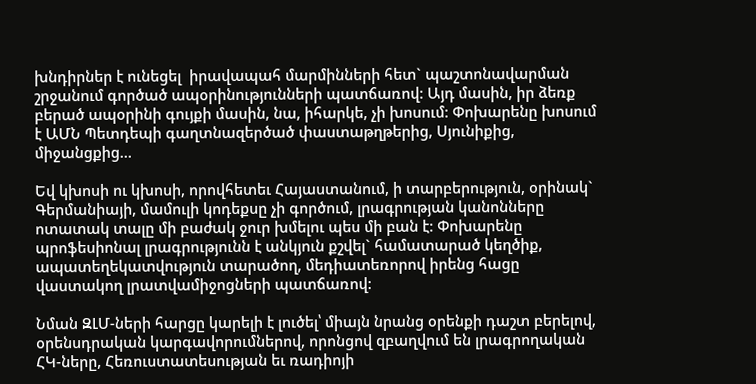խնդիրներ է ունեցել  իրավապահ մարմինների հետ` պաշտոնավարման շրջանում գործած ապօրինությունների պատճառով: Այդ մասին, իր ձեռք բերած ապօրինի գույքի մասին, նա, իհարկե, չի խոսում: Փոխարենը խոսում է ԱՄՆ Պետդեպի գաղտնազերծած փաստաթղթերից, Սյունիքից, միջանցքից…

Եվ կխոսի ու կխոսի, որովհետեւ Հայաստանում, ի տարբերություն, օրինակ` Գերմանիայի, մամուլի կոդեքսը չի գործում, լրագրության կանոնները ոտատակ տալը մի բաժակ ջուր խմելու պես մի բան է: Փոխարենը պրոֆեսիոնալ լրագրությունն է անկյուն քշվել` համատարած կեղծիք, ապատեղեկատվություն տարածող, մեդիատեռորով իրենց հացը վաստակող լրատվամիջոցների պատճառով:

Նման ԶԼՄ-ների հարցը կարելի է լուծել՝ միայն նրանց օրենքի դաշտ բերելով, օրենսդրական կարգավորումներով, որոնցով զբաղվում են լրագրողական ՀԿ-ները, Հեռուստատեսության եւ ռադիոյի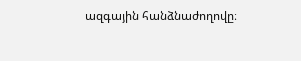ազգային հանձնաժողովը։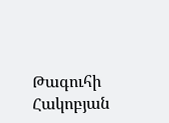Թագուհի Հակոբյան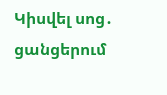Կիսվել սոց․ ցանցերում